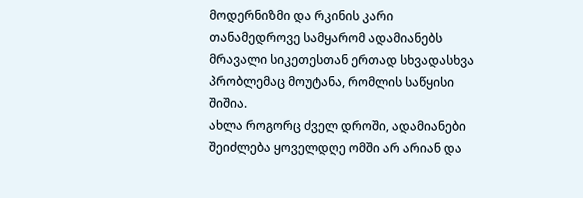მოდერნიზმი და რკინის კარი
თანამედროვე სამყარომ ადამიანებს მრავალი სიკეთესთან ერთად სხვადასხვა პრობლემაც მოუტანა, რომლის საწყისი შიშია.
ახლა როგორც ძველ დროში, ადამიანები შეიძლება ყოველდღე ომში არ არიან და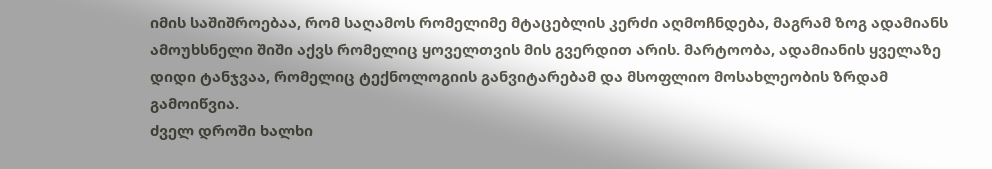იმის საშიშროებაა, რომ საღამოს რომელიმე მტაცებლის კერძი აღმოჩნდება, მაგრამ ზოგ ადამიანს ამოუხსნელი შიში აქვს რომელიც ყოველთვის მის გვერდით არის. მარტოობა, ადამიანის ყველაზე დიდი ტანჯვაა, რომელიც ტექნოლოგიის განვიტარებამ და მსოფლიო მოსახლეობის ზრდამ გამოიწვია.
ძველ დროში ხალხი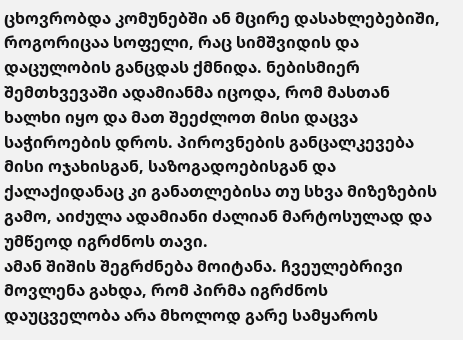ცხოვრობდა კომუნებში ან მცირე დასახლებებიში, როგორიცაა სოფელი, რაც სიმშვიდის და დაცულობის განცდას ქმნიდა. ნებისმიერ შემთხვევაში ადამიანმა იცოდა, რომ მასთან ხალხი იყო და მათ შეეძლოთ მისი დაცვა საჭიროების დროს. პიროვნების განცალკევება მისი ოჯახისგან, საზოგადოებისგან და ქალაქიდანაც კი განათლებისა თუ სხვა მიზეზების გამო, აიძულა ადამიანი ძალიან მარტოსულად და უმწეოდ იგრძნოს თავი.
ამან შიშის შეგრძნება მოიტანა. ჩვეულებრივი მოვლენა გახდა, რომ პირმა იგრძნოს დაუცველობა არა მხოლოდ გარე სამყაროს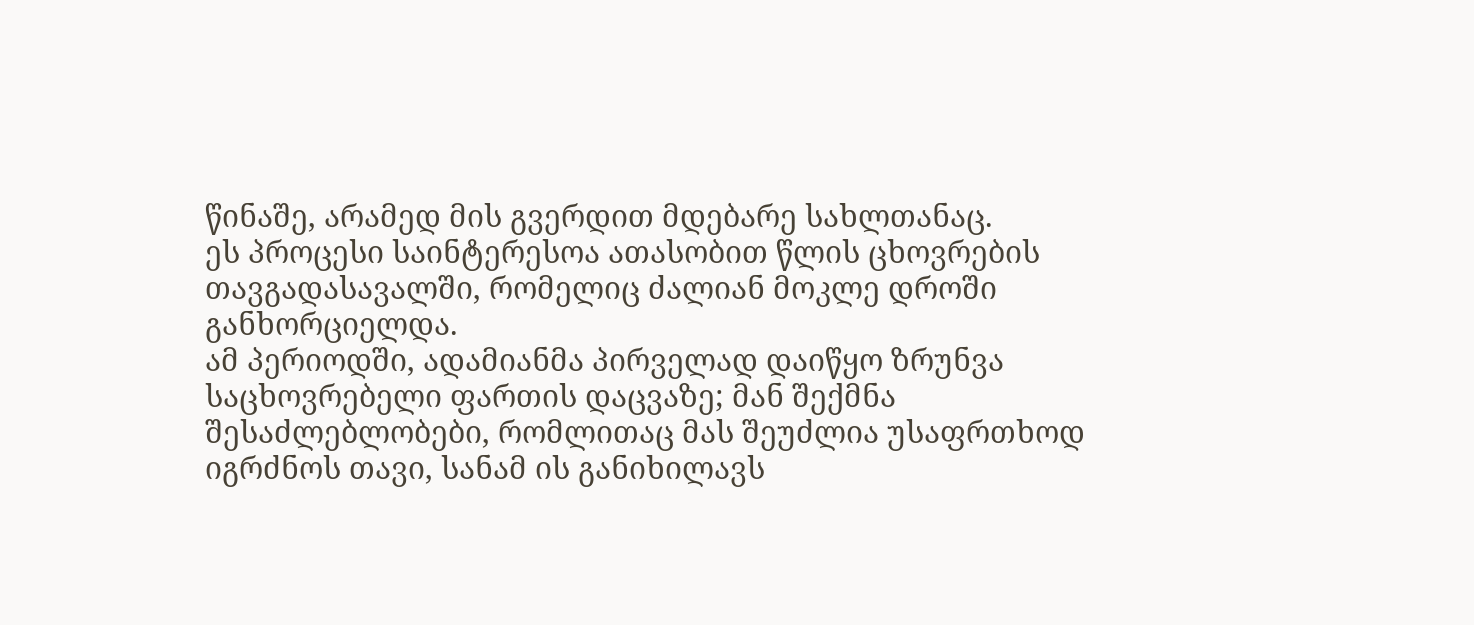წინაშე, არამედ მის გვერდით მდებარე სახლთანაც.
ეს პროცესი საინტერესოა ათასობით წლის ცხოვრების თავგადასავალში, რომელიც ძალიან მოკლე დროში განხორციელდა.
ამ პერიოდში, ადამიანმა პირველად დაიწყო ზრუნვა საცხოვრებელი ფართის დაცვაზე; მან შექმნა შესაძლებლობები, რომლითაც მას შეუძლია უსაფრთხოდ იგრძნოს თავი, სანამ ის განიხილავს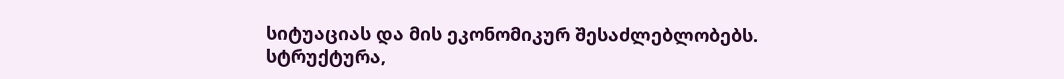სიტუაციას და მის ეკონომიკურ შესაძლებლობებს.
სტრუქტურა,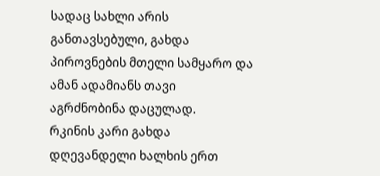სადაც სახლი არის განთავსებული, გახდა პიროვნების მთელი სამყარო და ამან ადამიანს თავი აგრძნობინა დაცულად.
რკინის კარი გახდა დღევანდელი ხალხის ერთ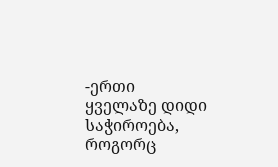-ერთი ყველაზე დიდი საჭიროება, როგორც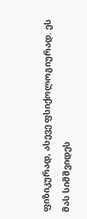ფიზიკურად, ასევე ფსიქოლოგიურად. ეს მას სიმშვიდეს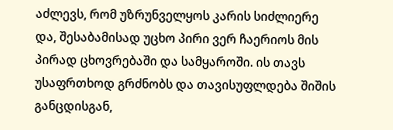აძლევს, რომ უზრუნველყოს კარის სიძლიერე და, შესაბამისად უცხო პირი ვერ ჩაერიოს მის პირად ცხოვრებაში და სამყაროში. ის თავს უსაფრთხოდ გრძნობს და თავისუფლდება შიშის განცდისგან,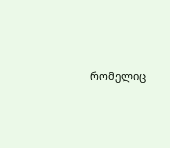რომელიც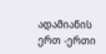ადამიანის ერთ -ერთი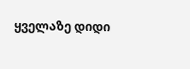ყველაზე დიდი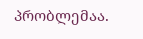პრობლემაა.